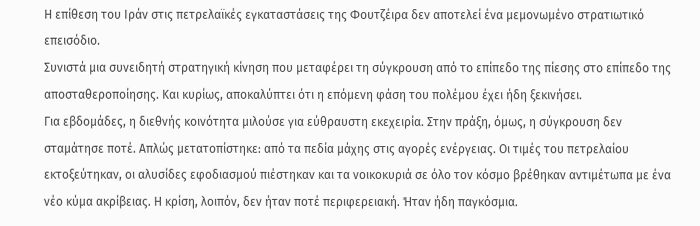Η επίθεση του Ιράν στις πετρελαϊκές εγκαταστάσεις της Φουτζέιρα δεν αποτελεί ένα μεμονωμένο στρατιωτικό επεισόδιο.
Συνιστά μια συνειδητή στρατηγική κίνηση που μεταφέρει τη σύγκρουση από το επίπεδο της πίεσης στο επίπεδο της αποσταθεροποίησης. Και κυρίως, αποκαλύπτει ότι η επόμενη φάση του πολέμου έχει ήδη ξεκινήσει.
Για εβδομάδες, η διεθνής κοινότητα μιλούσε για εύθραυστη εκεχειρία. Στην πράξη, όμως, η σύγκρουση δεν σταμάτησε ποτέ. Απλώς μετατοπίστηκε: από τα πεδία μάχης στις αγορές ενέργειας. Οι τιμές του πετρελαίου εκτοξεύτηκαν, οι αλυσίδες εφοδιασμού πιέστηκαν και τα νοικοκυριά σε όλο τον κόσμο βρέθηκαν αντιμέτωπα με ένα νέο κύμα ακρίβειας. Η κρίση, λοιπόν, δεν ήταν ποτέ περιφερειακή. Ήταν ήδη παγκόσμια.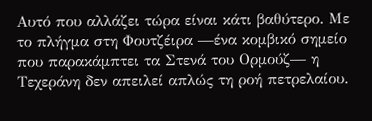Αυτό που αλλάζει τώρα είναι κάτι βαθύτερο. Με το πλήγμα στη Φουτζέιρα —ένα κομβικό σημείο που παρακάμπτει τα Στενά του Ορμούζ— η Τεχεράνη δεν απειλεί απλώς τη ροή πετρελαίου.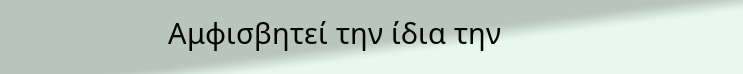Αμφισβητεί την ίδια την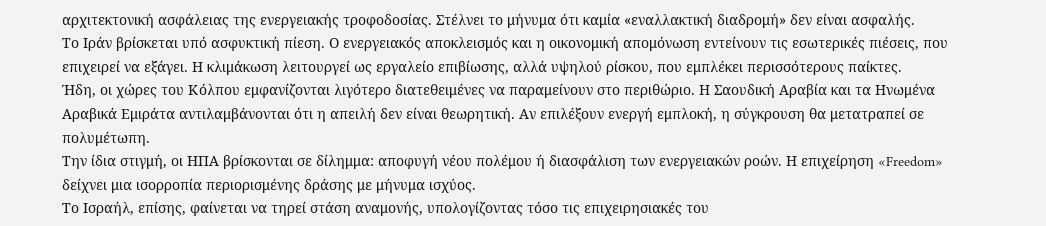αρχιτεκτονική ασφάλειας της ενεργειακής τροφοδοσίας. Στέλνει το μήνυμα ότι καμία «εναλλακτική διαδρομή» δεν είναι ασφαλής.
Το Ιράν βρίσκεται υπό ασφυκτική πίεση. Ο ενεργειακός αποκλεισμός και η οικονομική απομόνωση εντείνουν τις εσωτερικές πιέσεις, που επιχειρεί να εξάγει. Η κλιμάκωση λειτουργεί ως εργαλείο επιβίωσης, αλλά υψηλού ρίσκου, που εμπλέκει περισσότερους παίκτες.
Ήδη, οι χώρες του Κόλπου εμφανίζονται λιγότερο διατεθειμένες να παραμείνουν στο περιθώριο. Η Σαουδική Αραβία και τα Ηνωμένα Αραβικά Εμιράτα αντιλαμβάνονται ότι η απειλή δεν είναι θεωρητική. Αν επιλέξουν ενεργή εμπλοκή, η σύγκρουση θα μετατραπεί σε πολυμέτωπη.
Την ίδια στιγμή, οι ΗΠΑ βρίσκονται σε δίλημμα: αποφυγή νέου πολέμου ή διασφάλιση των ενεργειακών ροών. Η επιχείρηση «Freedom» δείχνει μια ισορροπία περιορισμένης δράσης με μήνυμα ισχύος.
Το Ισραήλ, επίσης, φαίνεται να τηρεί στάση αναμονής, υπολογίζοντας τόσο τις επιχειρησιακές του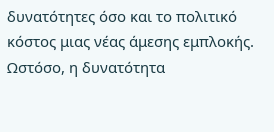δυνατότητες όσο και το πολιτικό κόστος μιας νέας άμεσης εμπλοκής. Ωστόσο, η δυνατότητα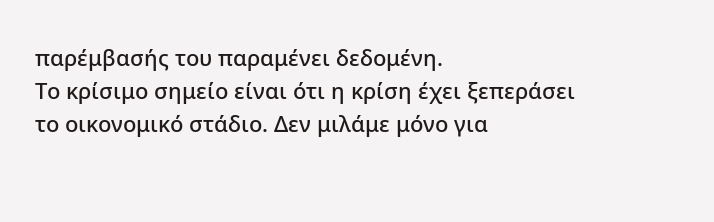παρέμβασής του παραμένει δεδομένη.
Το κρίσιμο σημείο είναι ότι η κρίση έχει ξεπεράσει το οικονομικό στάδιο. Δεν μιλάμε μόνο για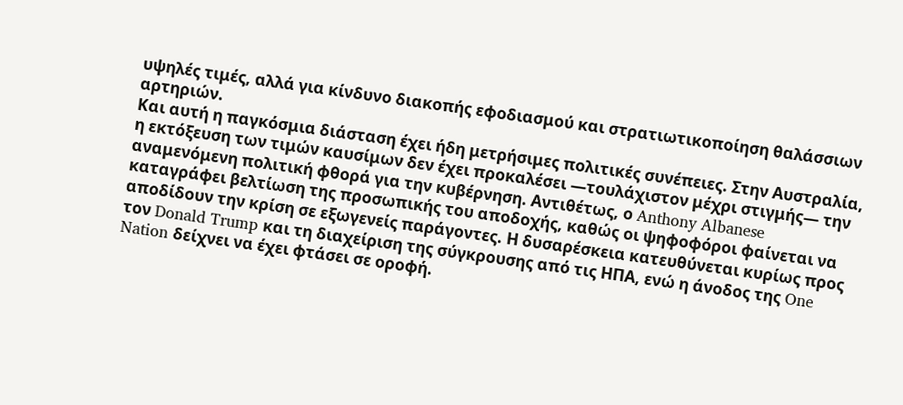υψηλές τιμές, αλλά για κίνδυνο διακοπής εφοδιασμού και στρατιωτικοποίηση θαλάσσιων αρτηριών.
Και αυτή η παγκόσμια διάσταση έχει ήδη μετρήσιμες πολιτικές συνέπειες. Στην Αυστραλία, η εκτόξευση των τιμών καυσίμων δεν έχει προκαλέσει —τουλάχιστον μέχρι στιγμής— την αναμενόμενη πολιτική φθορά για την κυβέρνηση. Αντιθέτως, ο Anthony Albanese καταγράφει βελτίωση της προσωπικής του αποδοχής, καθώς οι ψηφοφόροι φαίνεται να αποδίδουν την κρίση σε εξωγενείς παράγοντες. Η δυσαρέσκεια κατευθύνεται κυρίως προς τον Donald Trump και τη διαχείριση της σύγκρουσης από τις ΗΠΑ, ενώ η άνοδος της One Nation δείχνει να έχει φτάσει σε οροφή.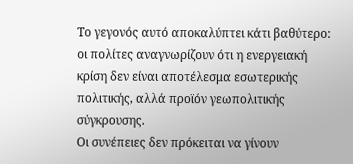Το γεγονός αυτό αποκαλύπτει κάτι βαθύτερο: οι πολίτες αναγνωρίζουν ότι η ενεργειακή κρίση δεν είναι αποτέλεσμα εσωτερικής πολιτικής, αλλά προϊόν γεωπολιτικής σύγκρουσης.
Οι συνέπειες δεν πρόκειται να γίνουν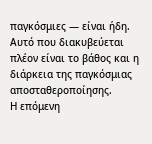παγκόσμιες — είναι ήδη. Αυτό που διακυβεύεται πλέον είναι το βάθος και η διάρκεια της παγκόσμιας αποσταθεροποίησης.
Η επόμενη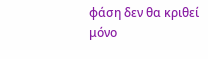φάση δεν θα κριθεί μόνο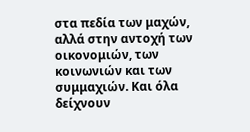στα πεδία των μαχών, αλλά στην αντοχή των οικονομιών, των κοινωνιών και των συμμαχιών. Και όλα δείχνουν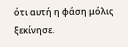ότι αυτή η φάση μόλις ξεκίνησε.